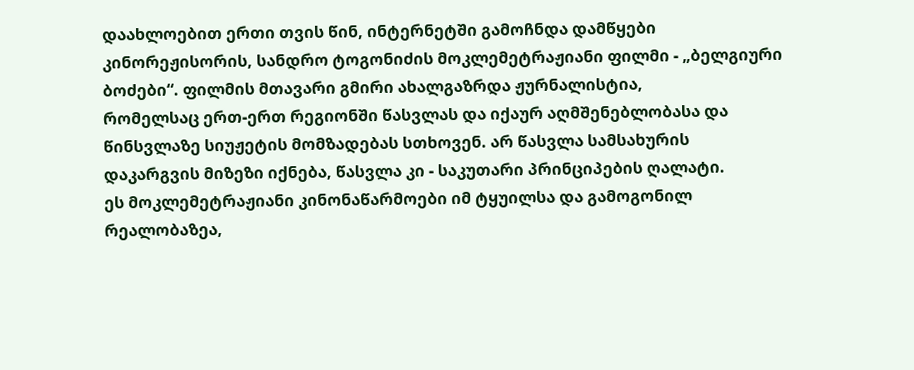დაახლოებით ერთი თვის წინ, ინტერნეტში გამოჩნდა დამწყები
კინორეჟისორის, სანდრო ტოგონიძის მოკლემეტრაჟიანი ფილმი - „ბელგიური
ბოძები“. ფილმის მთავარი გმირი ახალგაზრდა ჟურნალისტია,
რომელსაც ერთ-ერთ რეგიონში წასვლას და იქაურ აღმშენებლობასა და
წინსვლაზე სიუჟეტის მომზადებას სთხოვენ. არ წასვლა სამსახურის
დაკარგვის მიზეზი იქნება, წასვლა კი - საკუთარი პრინციპების ღალატი.
ეს მოკლემეტრაჟიანი კინონაწარმოები იმ ტყუილსა და გამოგონილ
რეალობაზეა,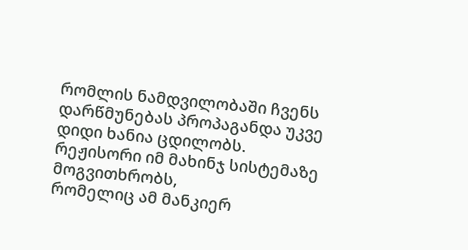რომლის ნამდვილობაში ჩვენს დარწმუნებას პროპაგანდა უკვე
დიდი ხანია ცდილობს. რეჟისორი იმ მახინჯ სისტემაზე მოგვითხრობს,
რომელიც ამ მანკიერ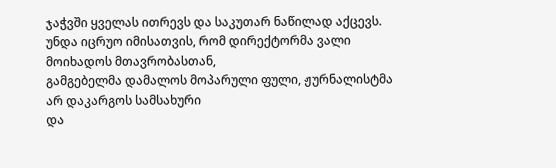ჯაჭვში ყველას ითრევს და საკუთარ ნაწილად აქცევს.
უნდა იცრუო იმისათვის, რომ დირექტორმა ვალი მოიხადოს მთავრობასთან,
გამგებელმა დამალოს მოპარული ფული, ჟურნალისტმა არ დაკარგოს სამსახური
და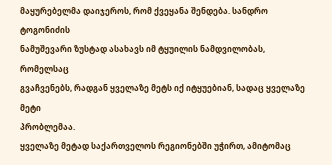მაყურებელმა დაიჯეროს, რომ ქვეყანა შენდება. სანდრო ტოგონიძის
ნამუშევარი ზუსტად ასახავს იმ ტყუილის ნამდვილობას, რომელსაც
გვაჩვენებს, რადგან ყველაზე მეტს იქ იტყუებიან, სადაც ყველაზე მეტი
პრობლემაა.
ყველაზე მეტად საქართველოს რეგიონებში უჭირთ, ამიტომაც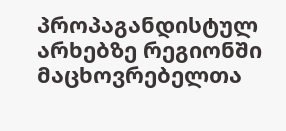პროპაგანდისტულ არხებზე რეგიონში მაცხოვრებელთა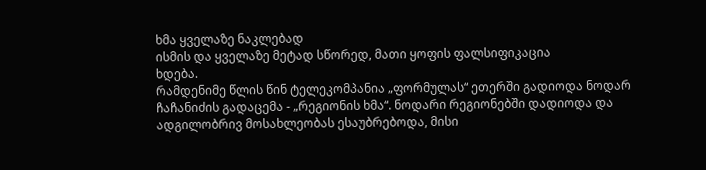ხმა ყველაზე ნაკლებად
ისმის და ყველაზე მეტად სწორედ, მათი ყოფის ფალსიფიკაცია
ხდება.
რამდენიმე წლის წინ ტელეკომპანია „ფორმულას“ ეთერში გადიოდა ნოდარ ჩაჩანიძის გადაცემა - „რეგიონის ხმა“. ნოდარი რეგიონებში დადიოდა და ადგილობრივ მოსახლეობას ესაუბრებოდა, მისი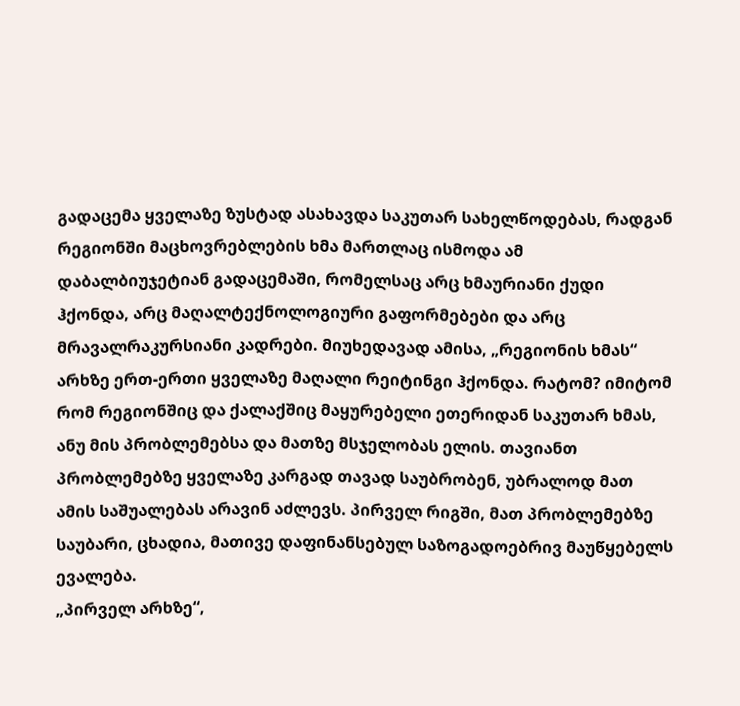გადაცემა ყველაზე ზუსტად ასახავდა საკუთარ სახელწოდებას, რადგან რეგიონში მაცხოვრებლების ხმა მართლაც ისმოდა ამ დაბალბიუჯეტიან გადაცემაში, რომელსაც არც ხმაურიანი ქუდი ჰქონდა, არც მაღალტექნოლოგიური გაფორმებები და არც მრავალრაკურსიანი კადრები. მიუხედავად ამისა, „რეგიონის ხმას“ არხზე ერთ-ერთი ყველაზე მაღალი რეიტინგი ჰქონდა. რატომ? იმიტომ რომ რეგიონშიც და ქალაქშიც მაყურებელი ეთერიდან საკუთარ ხმას, ანუ მის პრობლემებსა და მათზე მსჯელობას ელის. თავიანთ პრობლემებზე ყველაზე კარგად თავად საუბრობენ, უბრალოდ მათ ამის საშუალებას არავინ აძლევს. პირველ რიგში, მათ პრობლემებზე საუბარი, ცხადია, მათივე დაფინანსებულ საზოგადოებრივ მაუწყებელს ევალება.
„პირველ არხზე“,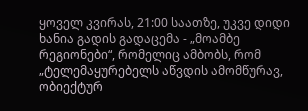ყოველ კვირას, 21:00 საათზე, უკვე დიდი ხანია გადის გადაცემა - „მოამბე რეგიონები“, რომელიც ამბობს, რომ „ტელემაყურებელს აწვდის ამომწურავ, ობიექტურ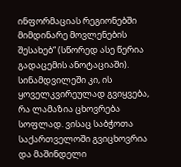ინფორმაციას რეგიონებში მიმდინარე მოვლენების შესახებ“ (სწორედ ასე წერია გადაცემის ანოტაციაში). სინამდვილეში კი, ის ყოველკვირეულად გვიყვება, რა ლამაზია ცხოვრება სოფლად. ვისაც საბჭოთა საქართველოში გვიცხოვრია და მაშინდელი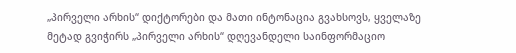„პირველი არხის“ დიქტორები და მათი ინტონაცია გვახსოვს, ყველაზე მეტად გვიჭირს „პირველი არხის“ დღევანდელი საინფორმაციო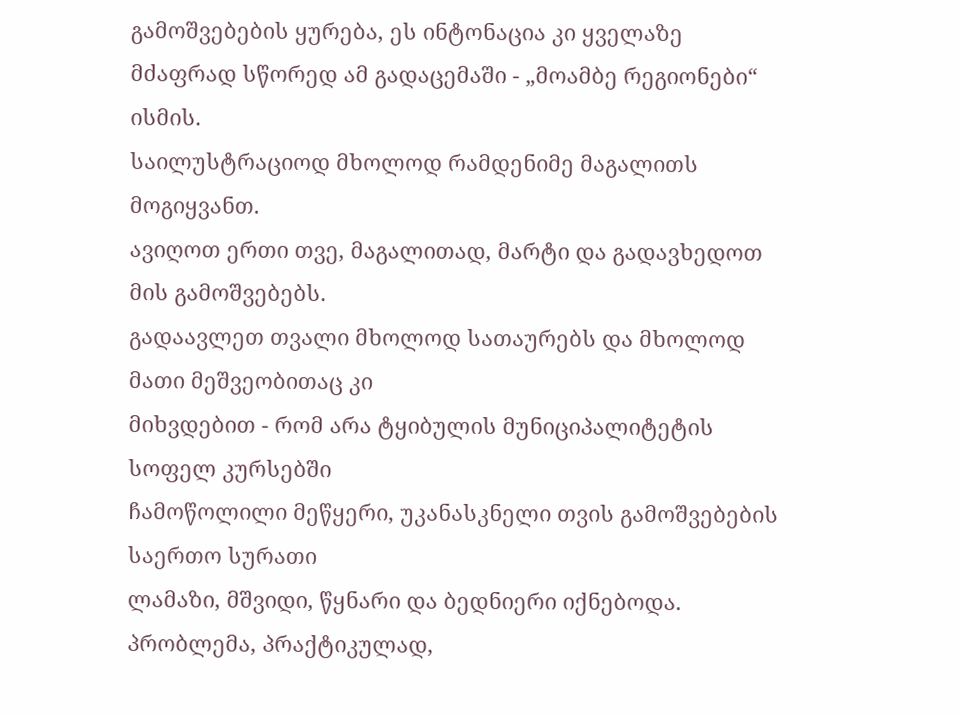გამოშვებების ყურება, ეს ინტონაცია კი ყველაზე მძაფრად სწორედ ამ გადაცემაში - „მოამბე რეგიონები“ ისმის.
საილუსტრაციოდ მხოლოდ რამდენიმე მაგალითს მოგიყვანთ.
ავიღოთ ერთი თვე, მაგალითად, მარტი და გადავხედოთ მის გამოშვებებს.
გადაავლეთ თვალი მხოლოდ სათაურებს და მხოლოდ მათი მეშვეობითაც კი
მიხვდებით - რომ არა ტყიბულის მუნიციპალიტეტის სოფელ კურსებში
ჩამოწოლილი მეწყერი, უკანასკნელი თვის გამოშვებების საერთო სურათი
ლამაზი, მშვიდი, წყნარი და ბედნიერი იქნებოდა. პრობლემა, პრაქტიკულად,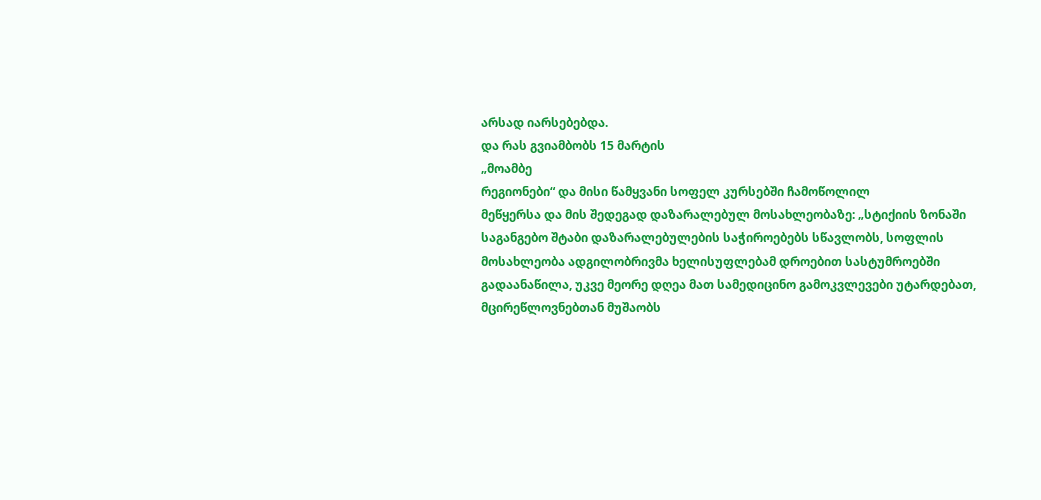არსად იარსებებდა.
და რას გვიამბობს 15 მარტის
„მოამბე
რეგიონები“ და მისი წამყვანი სოფელ კურსებში ჩამოწოლილ
მეწყერსა და მის შედეგად დაზარალებულ მოსახლეობაზე: „სტიქიის ზონაში
საგანგებო შტაბი დაზარალებულების საჭიროებებს სწავლობს, სოფლის
მოსახლეობა ადგილობრივმა ხელისუფლებამ დროებით სასტუმროებში
გადაანაწილა, უკვე მეორე დღეა მათ სამედიცინო გამოკვლევები უტარდებათ,
მცირეწლოვნებთან მუშაობს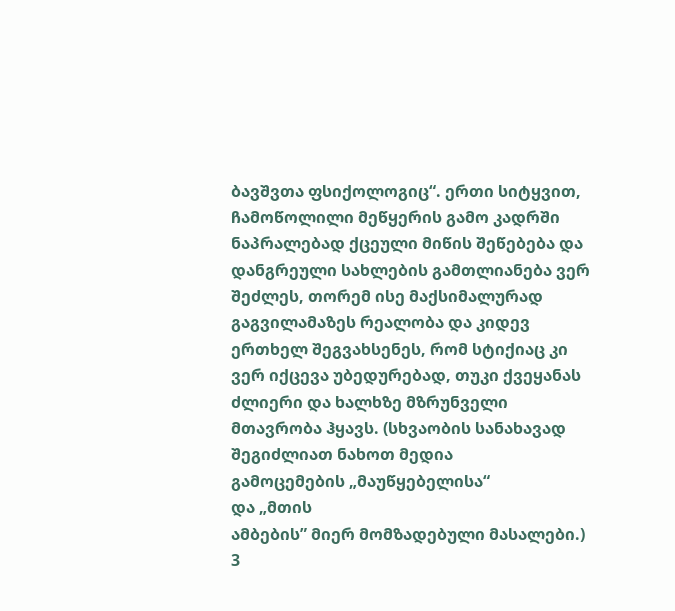ბავშვთა ფსიქოლოგიც“. ერთი სიტყვით,
ჩამოწოლილი მეწყერის გამო კადრში ნაპრალებად ქცეული მიწის შეწებება და
დანგრეული სახლების გამთლიანება ვერ შეძლეს, თორემ ისე მაქსიმალურად
გაგვილამაზეს რეალობა და კიდევ ერთხელ შეგვახსენეს, რომ სტიქიაც კი
ვერ იქცევა უბედურებად, თუკი ქვეყანას ძლიერი და ხალხზე მზრუნველი
მთავრობა ჰყავს. (სხვაობის სანახავად შეგიძლიათ ნახოთ მედია
გამოცემების „მაუწყებელისა“
და „მთის
ამბების” მიერ მომზადებული მასალები.)
3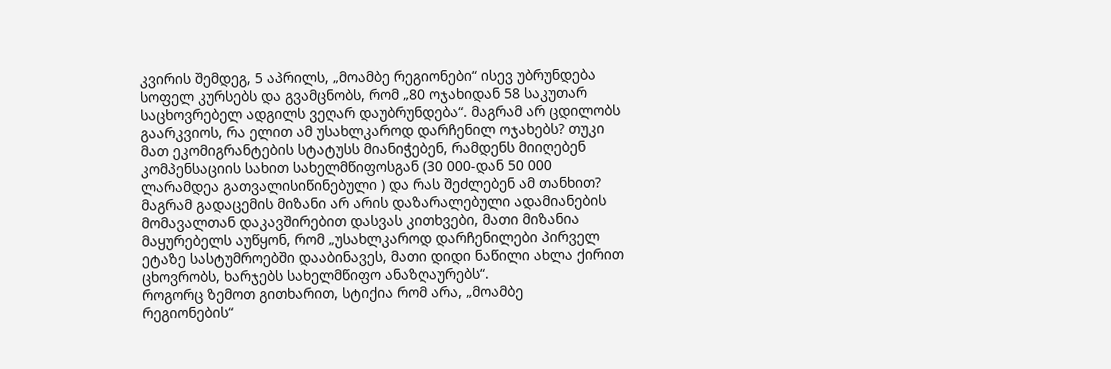კვირის შემდეგ, 5 აპრილს, „მოამბე რეგიონები“ ისევ უბრუნდება სოფელ კურსებს და გვამცნობს, რომ „80 ოჯახიდან 58 საკუთარ საცხოვრებელ ადგილს ვეღარ დაუბრუნდება“. მაგრამ არ ცდილობს გაარკვიოს, რა ელით ამ უსახლკაროდ დარჩენილ ოჯახებს? თუკი მათ ეკომიგრანტების სტატუსს მიანიჭებენ, რამდენს მიიღებენ კომპენსაციის სახით სახელმწიფოსგან (30 000-დან 50 000 ლარამდეა გათვალისიწინებული ) და რას შეძლებენ ამ თანხით? მაგრამ გადაცემის მიზანი არ არის დაზარალებული ადამიანების მომავალთან დაკავშირებით დასვას კითხვები, მათი მიზანია მაყურებელს აუწყონ, რომ „უსახლკაროდ დარჩენილები პირველ ეტაზე სასტუმროებში დააბინავეს, მათი დიდი ნაწილი ახლა ქირით ცხოვრობს, ხარჯებს სახელმწიფო ანაზღაურებს“.
როგორც ზემოთ გითხარით, სტიქია რომ არა, „მოამბე
რეგიონების“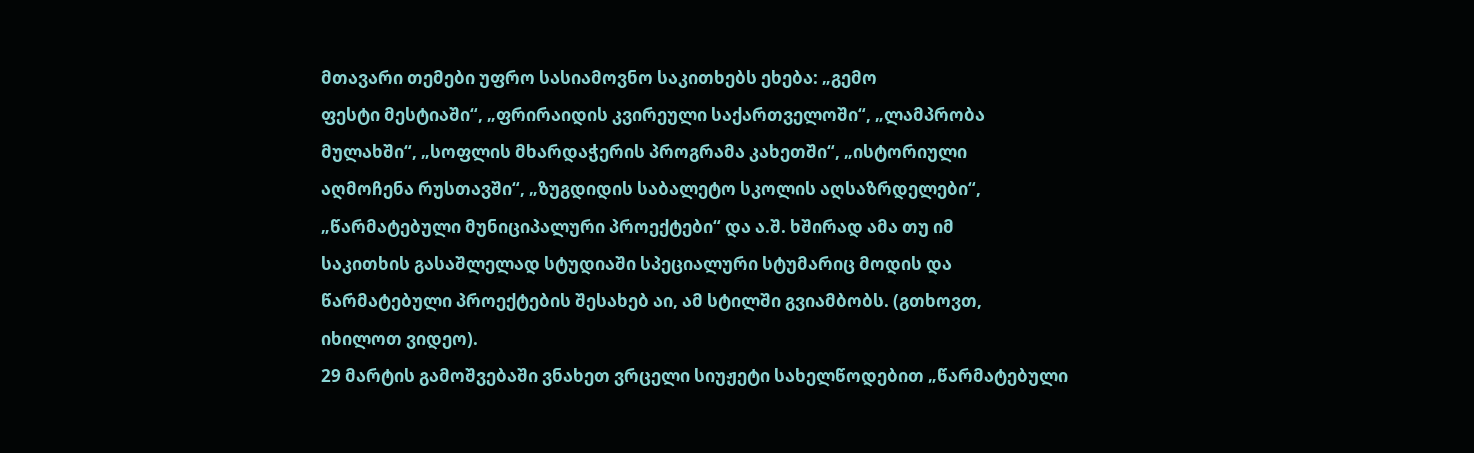მთავარი თემები უფრო სასიამოვნო საკითხებს ეხება: „გემო
ფესტი მესტიაში“, „ფრირაიდის კვირეული საქართველოში“, „ლამპრობა
მულახში“, „სოფლის მხარდაჭერის პროგრამა კახეთში“, „ისტორიული
აღმოჩენა რუსთავში“, „ზუგდიდის საბალეტო სკოლის აღსაზრდელები“,
„წარმატებული მუნიციპალური პროექტები“ და ა.შ. ხშირად ამა თუ იმ
საკითხის გასაშლელად სტუდიაში სპეციალური სტუმარიც მოდის და
წარმატებული პროექტების შესახებ აი, ამ სტილში გვიამბობს. (გთხოვთ,
იხილოთ ვიდეო).
29 მარტის გამოშვებაში ვნახეთ ვრცელი სიუჟეტი სახელწოდებით „წარმატებული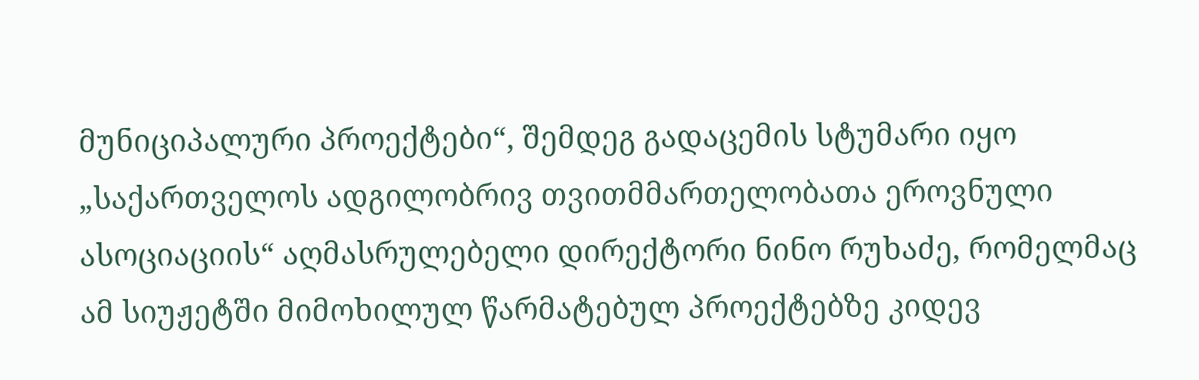მუნიციპალური პროექტები“, შემდეგ გადაცემის სტუმარი იყო „საქართველოს ადგილობრივ თვითმმართელობათა ეროვნული ასოციაციის“ აღმასრულებელი დირექტორი ნინო რუხაძე, რომელმაც ამ სიუჟეტში მიმოხილულ წარმატებულ პროექტებზე კიდევ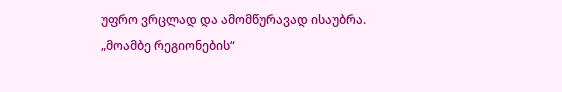უფრო ვრცლად და ამომწურავად ისაუბრა.
„მოამბე რეგიონების“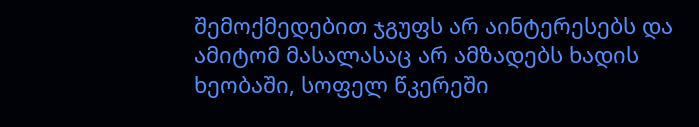შემოქმედებით ჯგუფს არ აინტერესებს და ამიტომ მასალასაც არ ამზადებს ხადის ხეობაში, სოფელ წკერეში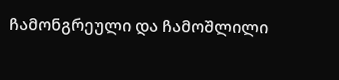ჩამონგრეული და ჩამოშლილი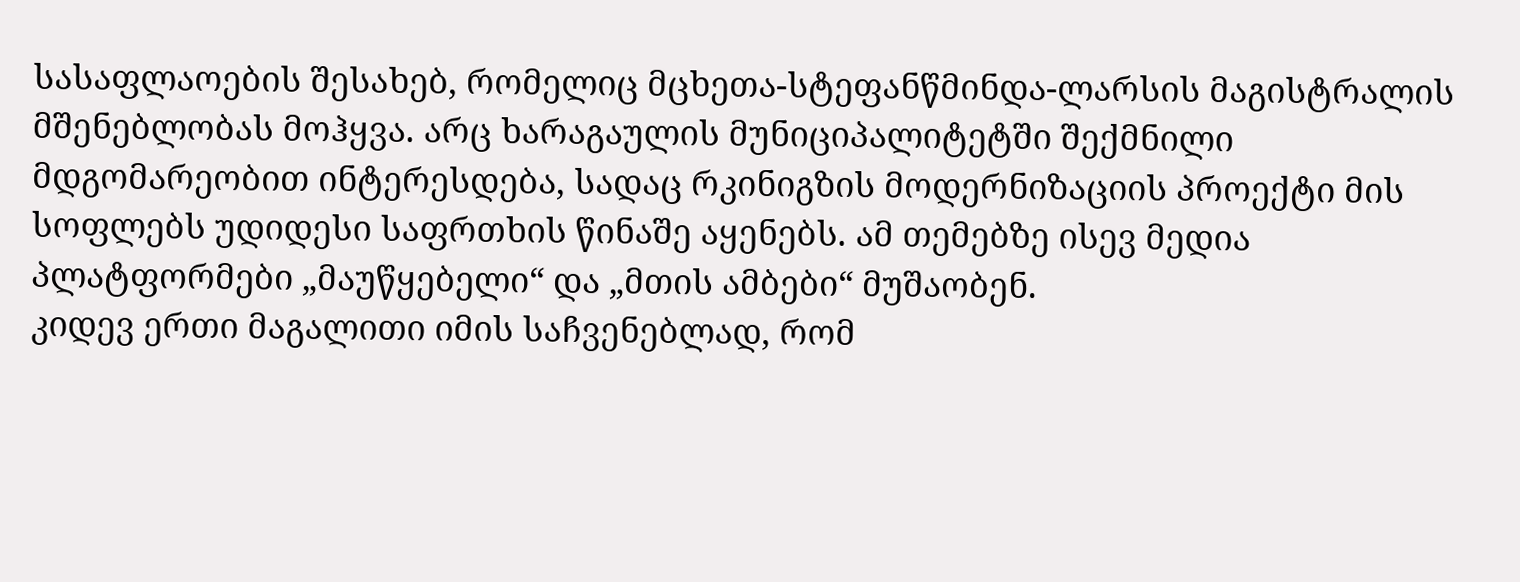სასაფლაოების შესახებ, რომელიც მცხეთა-სტეფანწმინდა-ლარსის მაგისტრალის მშენებლობას მოჰყვა. არც ხარაგაულის მუნიციპალიტეტში შექმნილი მდგომარეობით ინტერესდება, სადაც რკინიგზის მოდერნიზაციის პროექტი მის სოფლებს უდიდესი საფრთხის წინაშე აყენებს. ამ თემებზე ისევ მედია პლატფორმები „მაუწყებელი“ და „მთის ამბები“ მუშაობენ.
კიდევ ერთი მაგალითი იმის საჩვენებლად, რომ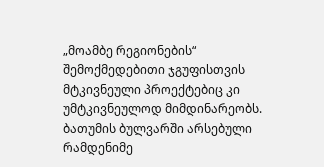„მოამბე რეგიონების“ შემოქმედებითი ჯგუფისთვის მტკივნეული პროექტებიც კი უმტკივნეულოდ მიმდინარეობს. ბათუმის ბულვარში არსებული რამდენიმე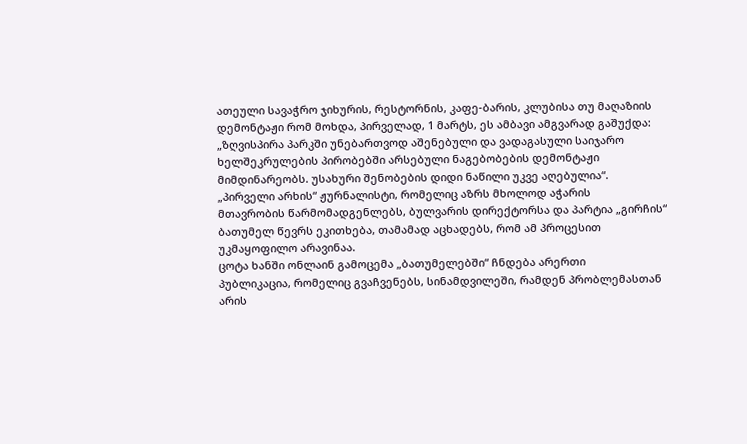ათეული სავაჭრო ჯიხურის, რესტორნის, კაფე-ბარის, კლუბისა თუ მაღაზიის დემონტაჟი რომ მოხდა, პირველად, 1 მარტს, ეს ამბავი ამგვარად გაშუქდა: „ზღვისპირა პარკში უნებართვოდ აშენებული და ვადაგასული საიჯარო ხელშეკრულების პირობებში არსებული ნაგებობების დემონტაჟი მიმდინარეობს. უსახური შენობების დიდი ნაწილი უკვე აღებულია“.
„პირველი არხის“ ჟურნალისტი, რომელიც აზრს მხოლოდ აჭარის
მთავრობის წარმომადგენლებს, ბულვარის დირექტორსა და პარტია „გირჩის“
ბათუმელ წევრს ეკითხება, თამამად აცხადებს, რომ ამ პროცესით
უკმაყოფილო არავინაა.
ცოტა ხანში ონლაინ გამოცემა „ბათუმელებში“ ჩნდება არერთი
პუბლიკაცია, რომელიც გვაჩვენებს, სინამდვილეში, რამდენ პრობლემასთან
არის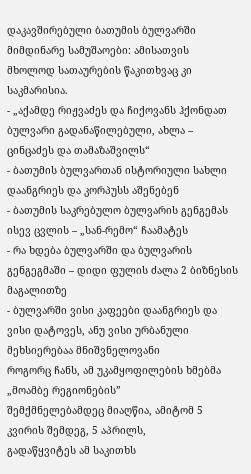დაკავშირებული ბათუმის ბულვარში მიმდინარე სამუშაოები: ამისათვის
მხოლოდ სათაურების წაკითხვაც კი საკმარისია.
- „აქამდე რიჟვაძეს და ჩიქოვანს ჰქონდათ ბულვარი გადანაწილებული, ახლა – ცინცაძეს და თამაზაშვილს“
- ბათუმის ბულვართან ისტორიული სახლი დაანგრიეს და კორპუსს აშენებენ
- ბათუმის საკრებულო ბულვარის გენგემას ისევ ცვლის – „სან-რემო“ ჩაამატეს
- რა ხდება ბულვარში და ბულვარის გენგეგმაში – დიდი ფულის ძალა 2 ბიზნესის მაგალითზე
- ბულვარში ვისი კაფეები დაანგრიეს და ვისი დატოვეს, ანუ ვისი ურბანული მეხსიერებაა მნიშვნელოვანი
როგორც ჩანს, ამ უკამყოფილების ხმებმა „მოამბე რეგიონების”
შემქმნელებამდეც მიაღწია, ამიტომ 5 კვირის შემდეგ, 5 აპრილს,
გადაწყვიტეს ამ საკითხს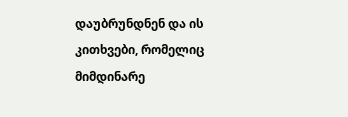დაუბრუნდნენ და ის კითხვები, რომელიც
მიმდინარე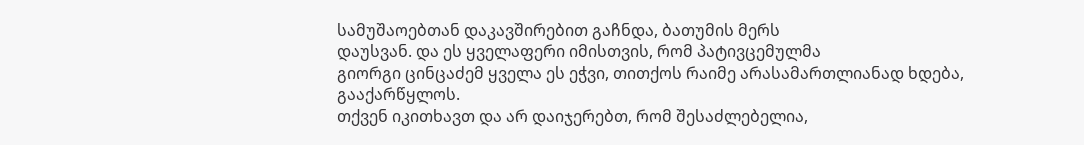სამუშაოებთან დაკავშირებით გაჩნდა, ბათუმის მერს
დაუსვან. და ეს ყველაფერი იმისთვის, რომ პატივცემულმა
გიორგი ცინცაძემ ყველა ეს ეჭვი, თითქოს რაიმე არასამართლიანად ხდება,
გააქარწყლოს.
თქვენ იკითხავთ და არ დაიჯერებთ, რომ შესაძლებელია,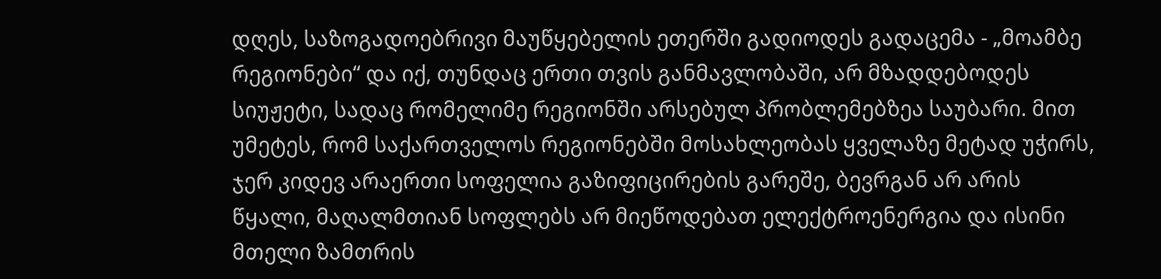დღეს, საზოგადოებრივი მაუწყებელის ეთერში გადიოდეს გადაცემა - „მოამბე
რეგიონები“ და იქ, თუნდაც ერთი თვის განმავლობაში, არ მზადდებოდეს
სიუჟეტი, სადაც რომელიმე რეგიონში არსებულ პრობლემებზეა საუბარი. მით
უმეტეს, რომ საქართველოს რეგიონებში მოსახლეობას ყველაზე მეტად უჭირს,
ჯერ კიდევ არაერთი სოფელია გაზიფიცირების გარეშე, ბევრგან არ არის
წყალი, მაღალმთიან სოფლებს არ მიეწოდებათ ელექტროენერგია და ისინი
მთელი ზამთრის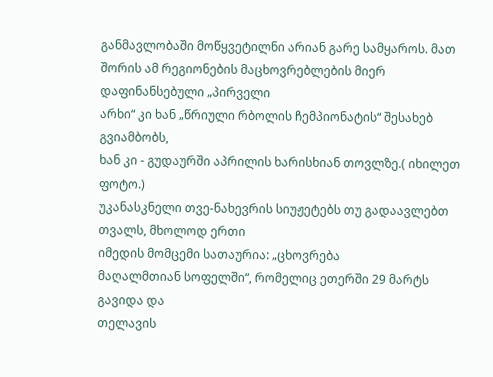განმავლობაში მოწყვეტილნი არიან გარე სამყაროს. მათ
შორის ამ რეგიონების მაცხოვრებლების მიერ დაფინანსებული „პირველი
არხი“ კი ხან „წრიული რბოლის ჩემპიონატის“ შესახებ გვიამბობს,
ხან კი - გუდაურში აპრილის ხარისხიან თოვლზე.( იხილეთ ფოტო.)
უკანასკნელი თვე-ნახევრის სიუჟეტებს თუ გადაავლებთ თვალს, მხოლოდ ერთი
იმედის მომცემი სათაურია: „ცხოვრება
მაღალმთიან სოფელში“, რომელიც ეთერში 29 მარტს გავიდა და
თელავის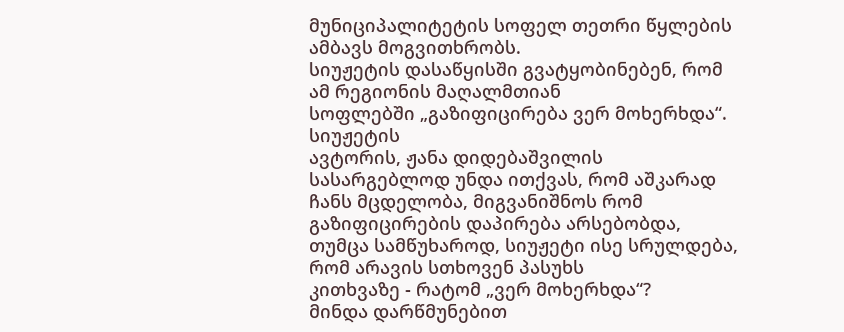მუნიციპალიტეტის სოფელ თეთრი წყლების ამბავს მოგვითხრობს.
სიუჟეტის დასაწყისში გვატყობინებენ, რომ ამ რეგიონის მაღალმთიან
სოფლებში „გაზიფიცირება ვერ მოხერხდა“. სიუჟეტის
ავტორის, ჟანა დიდებაშვილის სასარგებლოდ უნდა ითქვას, რომ აშკარად
ჩანს მცდელობა, მიგვანიშნოს რომ გაზიფიცირების დაპირება არსებობდა,
თუმცა სამწუხაროდ, სიუჟეტი ისე სრულდება, რომ არავის სთხოვენ პასუხს
კითხვაზე - რატომ „ვერ მოხერხდა“?
მინდა დარწმუნებით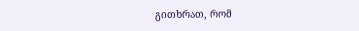გითხრათ, რომ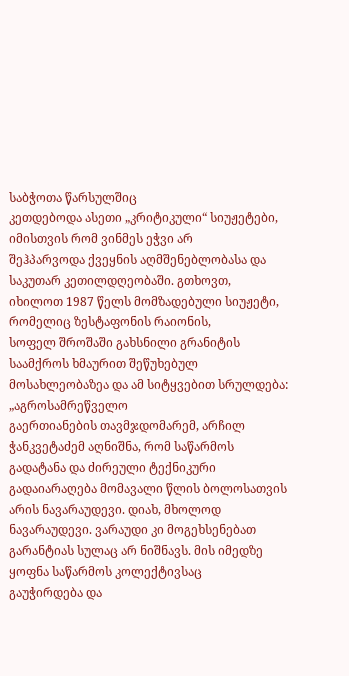საბჭოთა წარსულშიც
კეთდებოდა ასეთი „კრიტიკული“ სიუჟეტები, იმისთვის რომ ვინმეს ეჭვი არ
შეჰპარვოდა ქვეყნის აღმშენებლობასა და საკუთარ კეთილდღეობაში. გთხოვთ,
იხილოთ 1987 წელს მომზადებული სიუჟეტი, რომელიც ზესტაფონის რაიონის,
სოფელ შროშაში გახსნილი გრანიტის საამქროს ხმაურით შეწუხებულ
მოსახლეობაზეა და ამ სიტყვებით სრულდება: „აგროსამრეწველო
გაერთიანების თავმჯდომარემ, არჩილ ჭანკვეტაძემ აღნიშნა, რომ საწარმოს
გადატანა და ძირეული ტექნიკური გადაიარაღება მომავალი წლის ბოლოსათვის
არის ნავარაუდევი. დიახ, მხოლოდ ნავარაუდევი. ვარაუდი კი მოგეხსენებათ
გარანტიას სულაც არ ნიშნავს. მის იმედზე ყოფნა საწარმოს კოლექტივსაც
გაუჭირდება და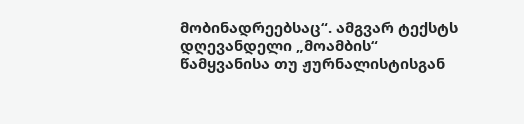მობინადრეებსაც“. ამგვარ ტექსტს დღევანდელი „მოამბის“
წამყვანისა თუ ჟურნალისტისგან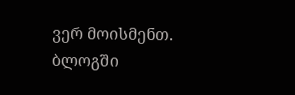ვერ მოისმენთ.
ბლოგში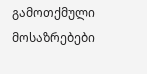გამოთქმული მოსაზრებები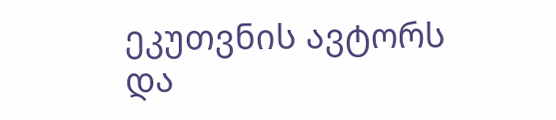ეკუთვნის ავტორს და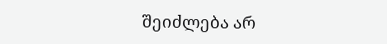შეიძლება არ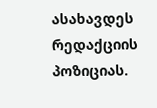ასახავდეს რედაქციის პოზიციას.